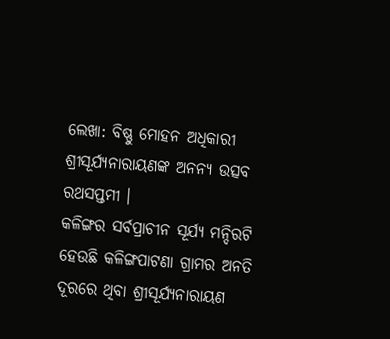ଲେଖା: ବିଷ୍ଣୁ ମୋହନ ଅଧିକାରୀ
ଶ୍ରୀସୂର୍ଯ୍ୟନାରାୟଣଙ୍କ ଅନନ୍ୟ ଉତ୍ସବ ରଥସପ୍ତମୀ ।
କଳିଙ୍ଗର ସର୍ବପ୍ରାଚୀନ ସୂର୍ଯ୍ୟ ମନ୍ଦିରଟି ହେଉଛି କଳିଙ୍ଗପାଟଣା ଗ୍ରାମର ଅନତି ଦୂରରେ ଥିବା ଶ୍ରୀସୂର୍ଯ୍ୟନାରାୟଣ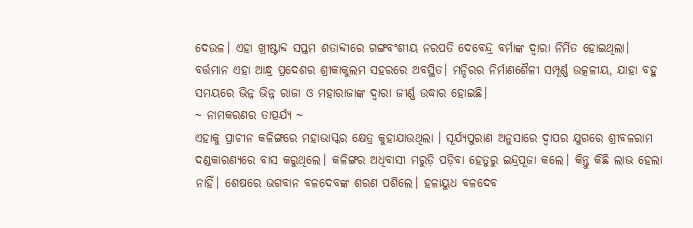ଦେଉଳ। ଏହା ଖ୍ରୀଷ୍ଟାବ୍ଦ ସପ୍ତମ ଶତାବ୍ଦୀରେ ଗଙ୍ଗବଂଶୀୟ ନରପତି ଦେବେନ୍ଦ୍ର ବର୍ମାଙ୍କ ଦ୍ଵାରା ନିର୍ମିତ ହୋଇଥିଲା।
ବର୍ତ୍ତମାନ ଏହା ଆନ୍ଧ୍ର ପ୍ରଦେଶର ଶ୍ରୀକାକୁଲମ ସହରରେ ଅବସ୍ଥିତ। ମନ୍ଦିରର ନିର୍ମାଣଶୈଳୀ ସମ୍ପୂର୍ଣ୍ଣ ଉତ୍କଳୀୟ, ଯାହା ବହୁ ସମୟରେ ଭିନ୍ନ ଭିନ୍ନ ରାଜା ଓ ମହାରାଜାଙ୍କ ଦ୍ଵାରା ଜୀର୍ଣ୍ଣ ଉଦ୍ଧାର ହୋଇଛି।
~ ନାମକରଣର ତାତ୍ପର୍ଯ୍ୟ ~
ଏହାକୁ ପ୍ରାଚୀନ କଳିଙ୍ଗରେ ମହାଭାସ୍କର କ୍ଷେତ୍ର କୁହାଯାଉଥିଲା । ସୂର୍ଯ୍ୟପୁରାଣ ଅନୁସାରେ ଦ୍ୱାପର ଯୁଗରେ ଶ୍ରୀବଳରାମ ଦଣ୍ଡକାରଣ୍ୟରେ ବାସ କରୁଥିଲେ। କଳିଙ୍ଗର ଅଧିବାସୀ ମରୁଡ଼ି ପଡ଼ିବା ହେତୁରୁ ଇନ୍ଦ୍ରପୂଜା କଲେ। କିନ୍ତୁ କିଛି ଲାଭ ହେଲା ନାହିଁ। ଶେଷରେ ଭଗବାନ ବଳଦେବଙ୍କ ଶରଣ ପଶିଲେ। ହଳାୟୁଧ ବଳଦେବ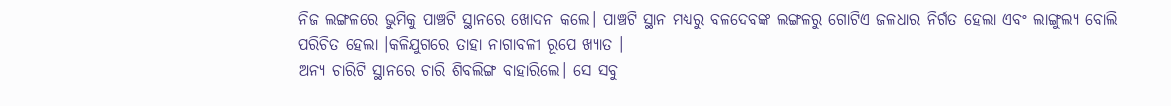ନିଜ ଲଙ୍ଗଳରେ ଭୁମିକୁ ପାଞ୍ଚଟି ସ୍ଥାନରେ ଖୋଦନ କଲେ। ପାଞ୍ଚଟି ସ୍ଥାନ ମଧ୍ୟରୁ ବଳଦେବଙ୍କ ଲଙ୍ଗଳରୁ ଗୋଟିଏ ଜଳଧାର ନିର୍ଗତ ହେଲା ଏବଂ ଲାଙ୍ଗୁଲ୍ୟ ବୋଲି ପରିଚିତ ହେଲା ।କଳିଯୁଗରେ ତାହା ନାଗାବଳୀ ରୂପେ ଖ୍ୟାତ ।
ଅନ୍ୟ ଚାରିଟି ସ୍ଥାନରେ ଚାରି ଶିବଲିଙ୍ଗ ବାହାରିଲେ। ସେ ସବୁ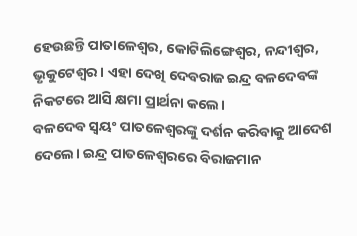ହେଉଛନ୍ତି ପାତାଳେଶ୍ୱର, କୋଟିଲିଙ୍ଗେଶ୍ୱର, ନନ୍ଦୀଶ୍ୱର, ଭୃକୁଟେଶ୍ୱର । ଏହା ଦେଖି ଦେବରାଜ ଇନ୍ଦ୍ର ବଳଦେବଙ୍କ ନିକଟରେ ଆସି କ୍ଷମା ପ୍ରାର୍ଥନା କଲେ।
ବଳଦେବ ସ୍ୱୟଂ ପାତଳେଶ୍ୱରଙ୍କୁ ଦର୍ଶନ କରିବାକୁ ଆଦେଶ ଦେଲେ। ଇନ୍ଦ୍ର ପାତଳେଶ୍ୱରରେ ବିରାଜମାନ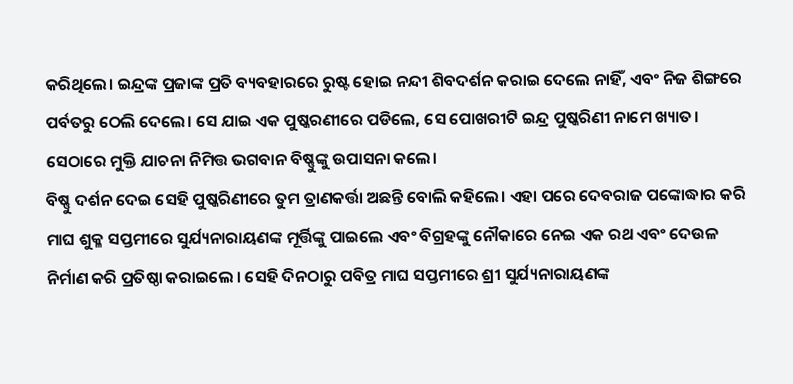କରିଥିଲେ। ଇନ୍ଦ୍ରଙ୍କ ପ୍ରଜାଙ୍କ ପ୍ରତି ବ୍ୟବହାରରେ ରୁଷ୍ଟ ହୋଇ ନନ୍ଦୀ ଶିବଦର୍ଶନ କରାଇ ଦେଲେ ନାହିଁ, ଏବଂ ନିଜ ଶିଙ୍ଗରେ ପର୍ବତରୁ ଠେଲି ଦେଲେ। ସେ ଯାଇ ଏକ ପୁଷ୍କରଣୀରେ ପଡିଲେ, ସେ ପୋଖରୀଟି ଇନ୍ଦ୍ର ପୁଷ୍କରିଣୀ ନାମେ ଖ୍ୟାତ। ସେଠାରେ ମୁକ୍ତି ଯାଚନା ନିମିତ୍ତ ଭଗବାନ ବିଷ୍ଣୁଙ୍କୁ ଉପାସନା କଲେ।
ବିଷ୍ଣୁ ଦର୍ଶନ ଦେଇ ସେହି ପୁଷ୍କରିଣୀରେ ତୁମ ତ୍ରାଣକର୍ତ୍ତା ଅଛନ୍ତି ବୋଲି କହିଲେ। ଏହା ପରେ ଦେବରାଜ ପଙ୍କୋଦ୍ଧାର କରି ମାଘ ଶୁକ୍ଳ ସପ୍ତମୀରେ ସୁର୍ଯ୍ୟନାରାୟଣଙ୍କ ମୂର୍ତ୍ତିଙ୍କୁ ପାଇଲେ ଏବଂ ବିଗ୍ରହଙ୍କୁ ନୌକାରେ ନେଇ ଏକ ରଥ ଏବଂ ଦେଉଳ ନିର୍ମାଣ କରି ପ୍ରତିଷ୍ଠା କରାଇଲେ । ସେହି ଦିନଠାରୁ ପବିତ୍ର ମାଘ ସପ୍ତମୀରେ ଶ୍ରୀ ସୁର୍ଯ୍ୟନାରାୟଣଙ୍କ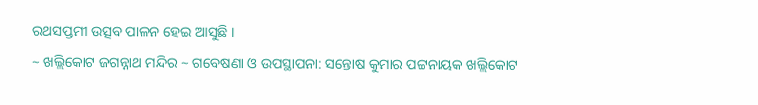ରଥସପ୍ତମୀ ଉତ୍ସବ ପାଳନ ହେଇ ଆସୁଛି ।
~ ଖଲ୍ଲିକୋଟ ଜଗନ୍ନାଥ ମନ୍ଦିର ~ ଗବେଷଣା ଓ ଉପସ୍ଥାପନା: ସନ୍ତୋଷ କୁମାର ପଟ୍ଟନାୟକ ଖଲ୍ଲିକୋଟ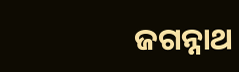ଜଗନ୍ନାଥ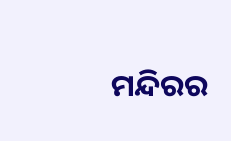ମନ୍ଦିରର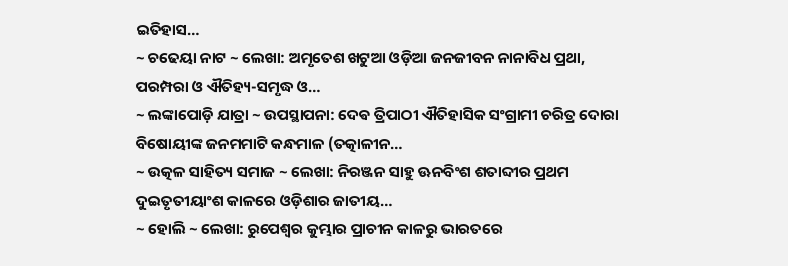ଇତିହାସ…
~ ଚଢେୟା ନାଟ ~ ଲେଖା: ଅମୃତେଶ ଖଟୁଆ ଓଡ଼ିଆ ଜନଜୀବନ ନାନାବିଧ ପ୍ରଥା, ପରମ୍ପରା ଓ ଐତିହ୍ୟ-ସମୃଦ୍ଧ ଓ…
~ ଲଙ୍କାପୋଡ଼ି ଯାତ୍ରା ~ ଉପସ୍ଥାପନା: ଦେଵ ତ୍ରିପାଠୀ ଐତିହାସିକ ସଂଗ୍ରାମୀ ଚରିତ୍ର ଦୋରା ବିଷୋୟୀଙ୍କ ଜନମମାଟି କନ୍ଧମାଳ (ତତ୍କାଳୀନ…
~ ଉତ୍କଳ ସାହିତ୍ୟ ସମାଜ ~ ଲେଖା: ନିରଞ୍ଜନ ସାହୁ ଊନବିଂଶ ଶତାବ୍ଦୀର ପ୍ରଥମ ଦୁଇତୃତୀୟାଂଶ କାଳରେ ଓଡ଼ିଶାର ଜାତୀୟ…
~ ହୋଲି ~ ଲେଖା: ରୁପେଶ୍ୱର କୁମ୍ଭାର ପ୍ରାଚୀନ କାଳରୁ ଭାରତରେ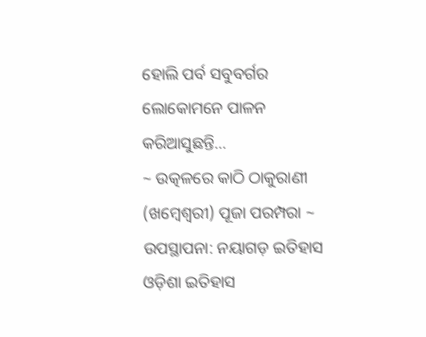ହୋଲି ପର୍ବ ସବୁବର୍ଗର ଲୋକୋମନେ ପାଳନ କରିଆସୁଛନ୍ତି…
~ ଉତ୍କଳରେ କାଠି ଠାକୁରାଣୀ (ଖମ୍ବେଶ୍ଵରୀ) ପୂଜା ପରମ୍ପରା ~ ଉପସ୍ଥାପନା: ନୟାଗଡ଼ ଇତିହାସ ଓଡ଼ିଶା ଇତିହାସ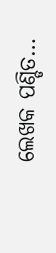ଲେଖକ ପଣ୍ଡିତ…